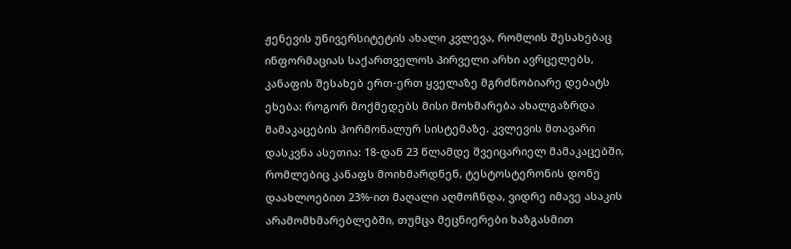ჟენევის უნივერსიტეტის ახალი კვლევა, რომლის შესახებაც ინფორმაციას საქართველოს პირველი არხი ავრცელებს, კანაფის შესახებ ერთ-ერთ ყველაზე მგრძნობიარე დებატს ეხება: როგორ მოქმედებს მისი მოხმარება ახალგაზრდა მამაკაცების ჰორმონალურ სისტემაზე. კვლევის მთავარი დასკვნა ასეთია: 18-დან 23 წლამდე შვეიცარიელ მამაკაცებში, რომლებიც კანაფს მოიხმარდნენ, ტესტოსტერონის დონე დაახლოებით 23%-ით მაღალი აღმოჩნდა, ვიდრე იმავე ასაკის არამომხმარებლებში, თუმცა მეცნიერები ხაზგასმით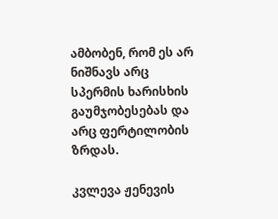ამბობენ, რომ ეს არ ნიშნავს არც სპერმის ხარისხის გაუმჯობესებას და არც ფერტილობის ზრდას.

კვლევა ჟენევის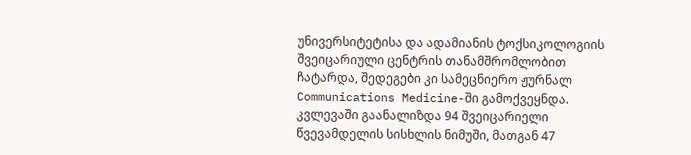უნივერსიტეტისა და ადამიანის ტოქსიკოლოგიის შვეიცარიული ცენტრის თანამშრომლობით ჩატარდა, შედეგები კი სამეცნიერო ჟურნალ Communications Medicine-ში გამოქვეყნდა. კვლევაში გაანალიზდა 94 შვეიცარიელი წვევამდელის სისხლის ნიმუში, მათგან 47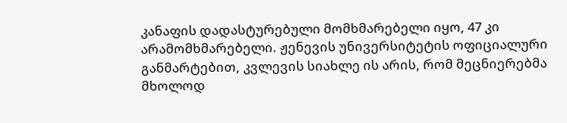კანაფის დადასტურებული მომხმარებელი იყო, 47 კი არამომხმარებელი. ჟენევის უნივერსიტეტის ოფიციალური განმარტებით, კვლევის სიახლე ის არის, რომ მეცნიერებმა მხოლოდ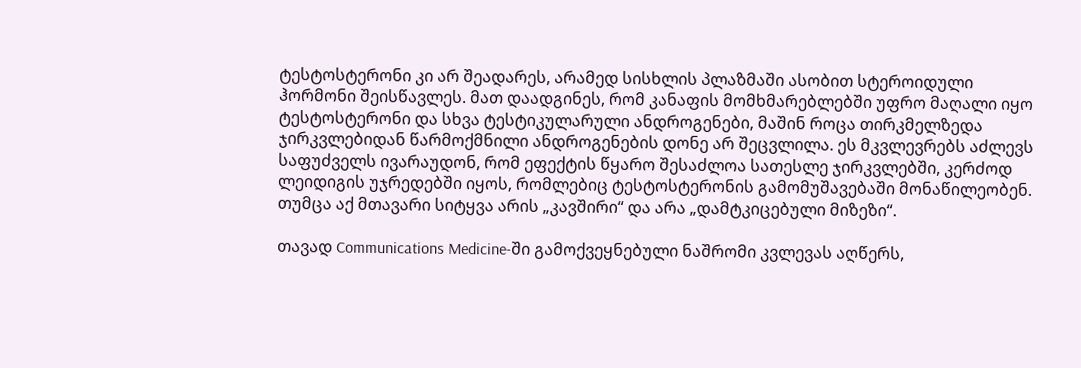ტესტოსტერონი კი არ შეადარეს, არამედ სისხლის პლაზმაში ასობით სტეროიდული ჰორმონი შეისწავლეს. მათ დაადგინეს, რომ კანაფის მომხმარებლებში უფრო მაღალი იყო ტესტოსტერონი და სხვა ტესტიკულარული ანდროგენები, მაშინ როცა თირკმელზედა ჯირკვლებიდან წარმოქმნილი ანდროგენების დონე არ შეცვლილა. ეს მკვლევრებს აძლევს საფუძველს ივარაუდონ, რომ ეფექტის წყარო შესაძლოა სათესლე ჯირკვლებში, კერძოდ ლეიდიგის უჯრედებში იყოს, რომლებიც ტესტოსტერონის გამომუშავებაში მონაწილეობენ. თუმცა აქ მთავარი სიტყვა არის „კავშირი“ და არა „დამტკიცებული მიზეზი“.

თავად Communications Medicine-ში გამოქვეყნებული ნაშრომი კვლევას აღწერს,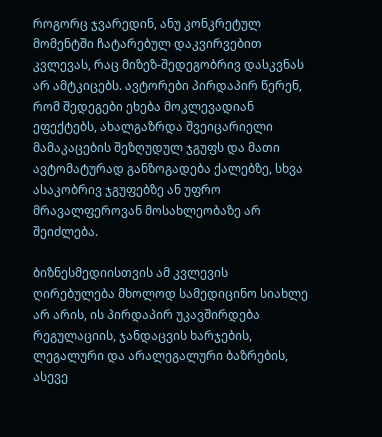როგორც ჯვარედინ, ანუ კონკრეტულ მომენტში ჩატარებულ დაკვირვებით კვლევას, რაც მიზეზ-შედეგობრივ დასკვნას არ ამტკიცებს. ავტორები პირდაპირ წერენ, რომ შედეგები ეხება მოკლევადიან ეფექტებს, ახალგაზრდა შვეიცარიელი მამაკაცების შეზღუდულ ჯგუფს და მათი ავტომატურად განზოგადება ქალებზე, სხვა ასაკობრივ ჯგუფებზე ან უფრო მრავალფეროვან მოსახლეობაზე არ შეიძლება.

ბიზნესმედიისთვის ამ კვლევის ღირებულება მხოლოდ სამედიცინო სიახლე არ არის, ის პირდაპირ უკავშირდება რეგულაციის, ჯანდაცვის ხარჯების, ლეგალური და არალეგალური ბაზრების, ასევე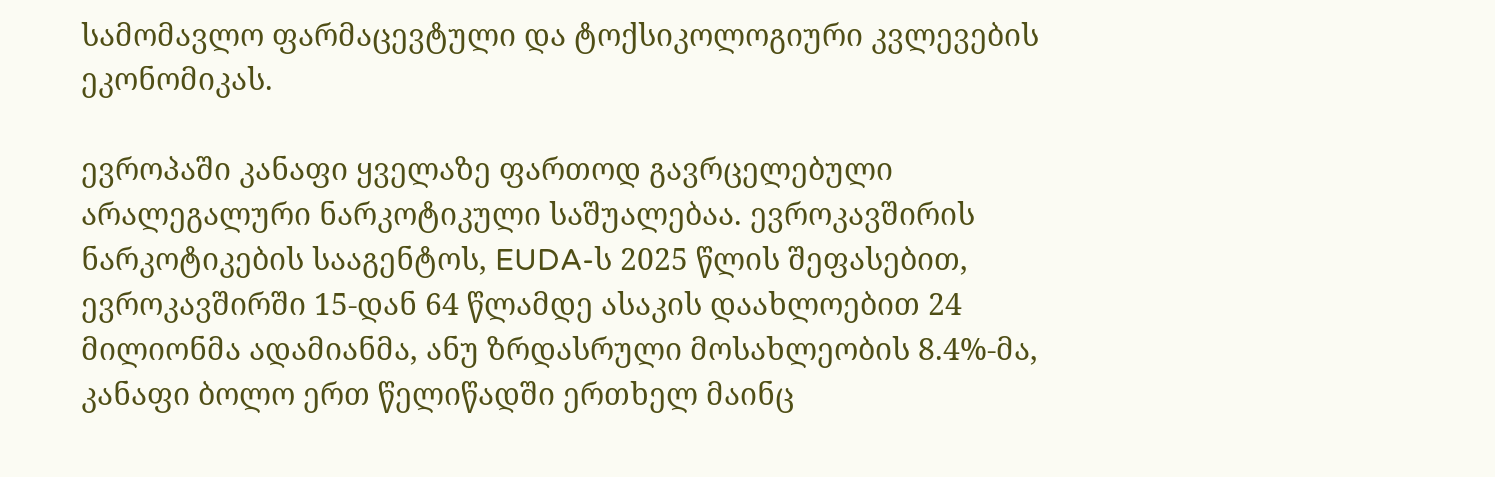სამომავლო ფარმაცევტული და ტოქსიკოლოგიური კვლევების ეკონომიკას.

ევროპაში კანაფი ყველაზე ფართოდ გავრცელებული არალეგალური ნარკოტიკული საშუალებაა. ევროკავშირის ნარკოტიკების სააგენტოს, EUDA-ს 2025 წლის შეფასებით, ევროკავშირში 15-დან 64 წლამდე ასაკის დაახლოებით 24 მილიონმა ადამიანმა, ანუ ზრდასრული მოსახლეობის 8.4%-მა, კანაფი ბოლო ერთ წელიწადში ერთხელ მაინც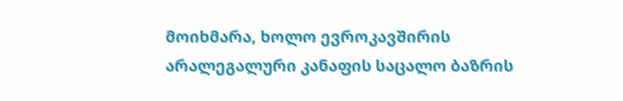მოიხმარა, ხოლო ევროკავშირის არალეგალური კანაფის საცალო ბაზრის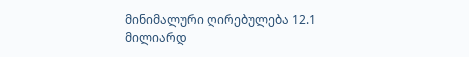მინიმალური ღირებულება 12.1 მილიარდ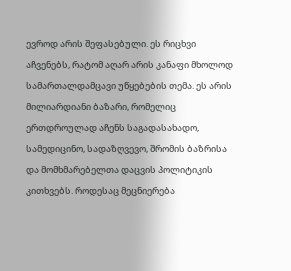ევროდ არის შეფასებული. ეს რიცხვი აჩვენებს, რატომ აღარ არის კანაფი მხოლოდ სამართალდამცავი უწყებების თემა. ეს არის მილიარდიანი ბაზარი, რომელიც ერთდროულად აჩენს საგადასახადო, სამედიცინო, სადაზღვევო, შრომის ბაზრისა და მომხმარებელთა დაცვის პოლიტიკის კითხვებს. როდესაც მეცნიერება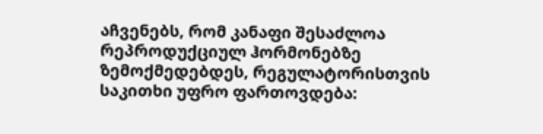აჩვენებს, რომ კანაფი შესაძლოა რეპროდუქციულ ჰორმონებზე ზემოქმედებდეს, რეგულატორისთვის საკითხი უფრო ფართოვდება: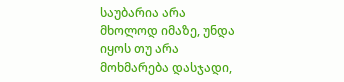საუბარია არა მხოლოდ იმაზე, უნდა იყოს თუ არა მოხმარება დასჯადი,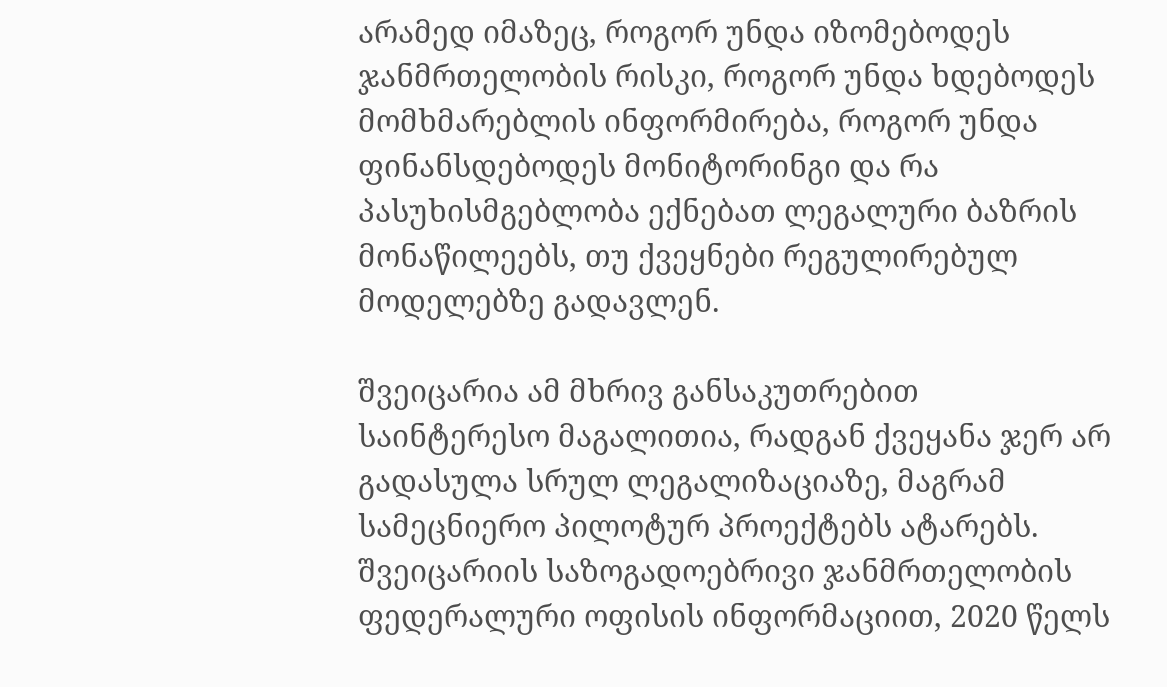არამედ იმაზეც, როგორ უნდა იზომებოდეს ჯანმრთელობის რისკი, როგორ უნდა ხდებოდეს მომხმარებლის ინფორმირება, როგორ უნდა ფინანსდებოდეს მონიტორინგი და რა პასუხისმგებლობა ექნებათ ლეგალური ბაზრის მონაწილეებს, თუ ქვეყნები რეგულირებულ მოდელებზე გადავლენ.

შვეიცარია ამ მხრივ განსაკუთრებით საინტერესო მაგალითია, რადგან ქვეყანა ჯერ არ გადასულა სრულ ლეგალიზაციაზე, მაგრამ სამეცნიერო პილოტურ პროექტებს ატარებს. შვეიცარიის საზოგადოებრივი ჯანმრთელობის ფედერალური ოფისის ინფორმაციით, 2020 წელს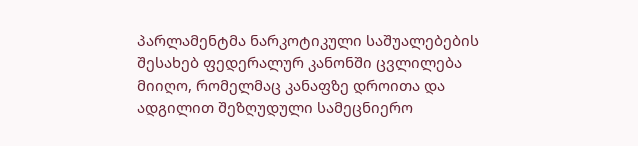პარლამენტმა ნარკოტიკული საშუალებების შესახებ ფედერალურ კანონში ცვლილება მიიღო, რომელმაც კანაფზე დროითა და ადგილით შეზღუდული სამეცნიერო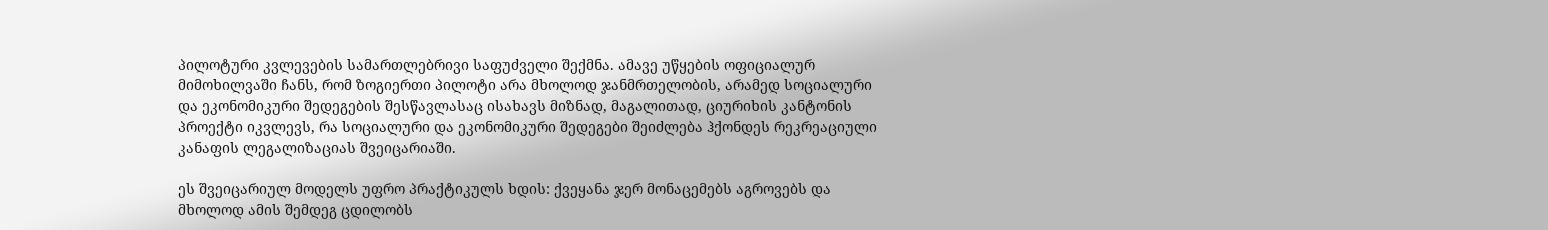პილოტური კვლევების სამართლებრივი საფუძველი შექმნა. ამავე უწყების ოფიციალურ მიმოხილვაში ჩანს, რომ ზოგიერთი პილოტი არა მხოლოდ ჯანმრთელობის, არამედ სოციალური და ეკონომიკური შედეგების შესწავლასაც ისახავს მიზნად, მაგალითად, ციურიხის კანტონის პროექტი იკვლევს, რა სოციალური და ეკონომიკური შედეგები შეიძლება ჰქონდეს რეკრეაციული კანაფის ლეგალიზაციას შვეიცარიაში.

ეს შვეიცარიულ მოდელს უფრო პრაქტიკულს ხდის: ქვეყანა ჯერ მონაცემებს აგროვებს და მხოლოდ ამის შემდეგ ცდილობს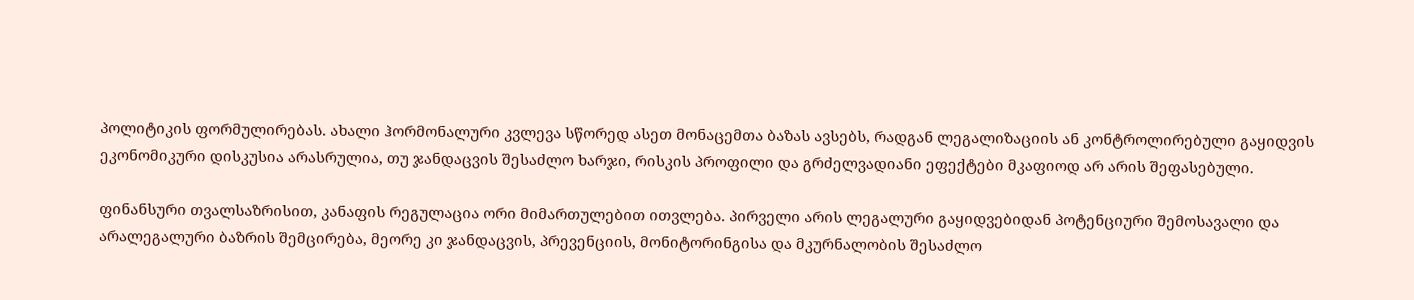პოლიტიკის ფორმულირებას. ახალი ჰორმონალური კვლევა სწორედ ასეთ მონაცემთა ბაზას ავსებს, რადგან ლეგალიზაციის ან კონტროლირებული გაყიდვის ეკონომიკური დისკუსია არასრულია, თუ ჯანდაცვის შესაძლო ხარჯი, რისკის პროფილი და გრძელვადიანი ეფექტები მკაფიოდ არ არის შეფასებული.

ფინანსური თვალსაზრისით, კანაფის რეგულაცია ორი მიმართულებით ითვლება. პირველი არის ლეგალური გაყიდვებიდან პოტენციური შემოსავალი და არალეგალური ბაზრის შემცირება, მეორე კი ჯანდაცვის, პრევენციის, მონიტორინგისა და მკურნალობის შესაძლო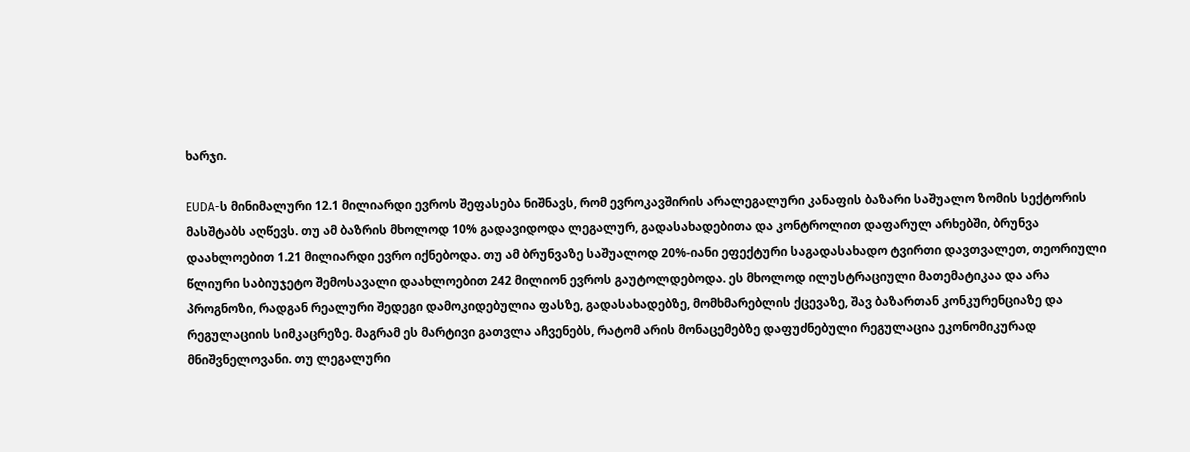ხარჯი.

EUDA-ს მინიმალური 12.1 მილიარდი ევროს შეფასება ნიშნავს, რომ ევროკავშირის არალეგალური კანაფის ბაზარი საშუალო ზომის სექტორის მასშტაბს აღწევს. თუ ამ ბაზრის მხოლოდ 10% გადავიდოდა ლეგალურ, გადასახადებითა და კონტროლით დაფარულ არხებში, ბრუნვა დაახლოებით 1.21 მილიარდი ევრო იქნებოდა. თუ ამ ბრუნვაზე საშუალოდ 20%-იანი ეფექტური საგადასახადო ტვირთი დავთვალეთ, თეორიული წლიური საბიუჯეტო შემოსავალი დაახლოებით 242 მილიონ ევროს გაუტოლდებოდა. ეს მხოლოდ ილუსტრაციული მათემატიკაა და არა პროგნოზი, რადგან რეალური შედეგი დამოკიდებულია ფასზე, გადასახადებზე, მომხმარებლის ქცევაზე, შავ ბაზართან კონკურენციაზე და რეგულაციის სიმკაცრეზე. მაგრამ ეს მარტივი გათვლა აჩვენებს, რატომ არის მონაცემებზე დაფუძნებული რეგულაცია ეკონომიკურად მნიშვნელოვანი. თუ ლეგალური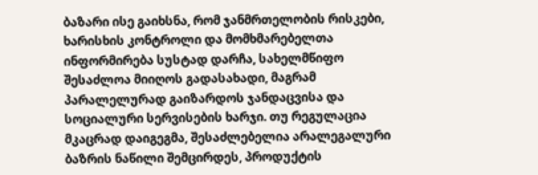ბაზარი ისე გაიხსნა, რომ ჯანმრთელობის რისკები, ხარისხის კონტროლი და მომხმარებელთა ინფორმირება სუსტად დარჩა, სახელმწიფო შესაძლოა მიიღოს გადასახადი, მაგრამ პარალელურად გაიზარდოს ჯანდაცვისა და სოციალური სერვისების ხარჯი. თუ რეგულაცია მკაცრად დაიგეგმა, შესაძლებელია არალეგალური ბაზრის ნაწილი შემცირდეს, პროდუქტის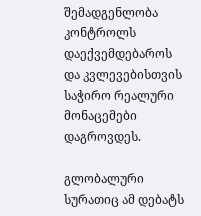შემადგენლობა კონტროლს დაექვემდებაროს და კვლევებისთვის საჭირო რეალური მონაცემები დაგროვდეს.

გლობალური სურათიც ამ დებატს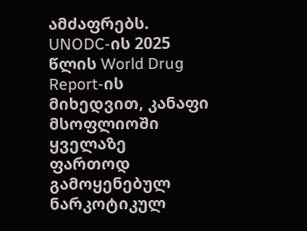ამძაფრებს. UNODC-ის 2025 წლის World Drug Report-ის მიხედვით, კანაფი მსოფლიოში ყველაზე ფართოდ გამოყენებულ ნარკოტიკულ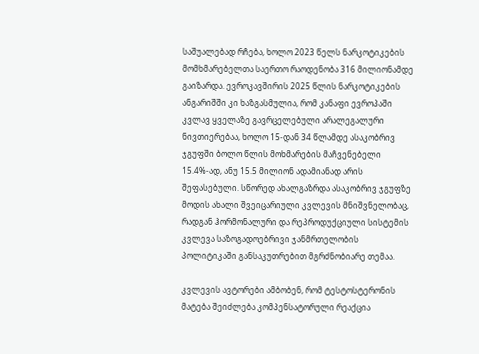საშუალებად რჩება, ხოლო 2023 წელს ნარკოტიკების მომხმარებელთა საერთო რაოდენობა 316 მილიონამდე გაიზარდა. ევროკავშირის 2025 წლის ნარკოტიკების ანგარიშში კი ხაზგასმულია, რომ კანაფი ევროპაში კვლავ ყველაზე გავრცელებული არალეგალური ნივთიერებაა, ხოლო 15-დან 34 წლამდე ასაკობრივ ჯგუფში ბოლო წლის მოხმარების მაჩვენებელი 15.4%-ად, ანუ 15.5 მილიონ ადამიანად არის შეფასებული. სწორედ ახალგაზრდა ასაკობრივ ჯგუფზე მოდის ახალი შვეიცარიული კვლევის მნიშვნელობაც, რადგან ჰორმონალური და რეპროდუქციული სისტემის კვლევა საზოგადოებრივი ჯანმრთელობის პოლიტიკაში განსაკუთრებით მგრძნობიარე თემაა.

კვლევის ავტორები ამბობენ, რომ ტესტოსტერონის მატება შეიძლება კომპენსატორული რეაქცია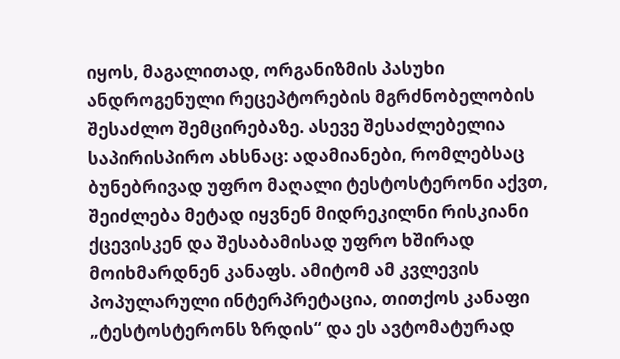იყოს, მაგალითად, ორგანიზმის პასუხი ანდროგენული რეცეპტორების მგრძნობელობის შესაძლო შემცირებაზე. ასევე შესაძლებელია საპირისპირო ახსნაც: ადამიანები, რომლებსაც ბუნებრივად უფრო მაღალი ტესტოსტერონი აქვთ, შეიძლება მეტად იყვნენ მიდრეკილნი რისკიანი ქცევისკენ და შესაბამისად უფრო ხშირად მოიხმარდნენ კანაფს. ამიტომ ამ კვლევის პოპულარული ინტერპრეტაცია, თითქოს კანაფი „ტესტოსტერონს ზრდის“ და ეს ავტომატურად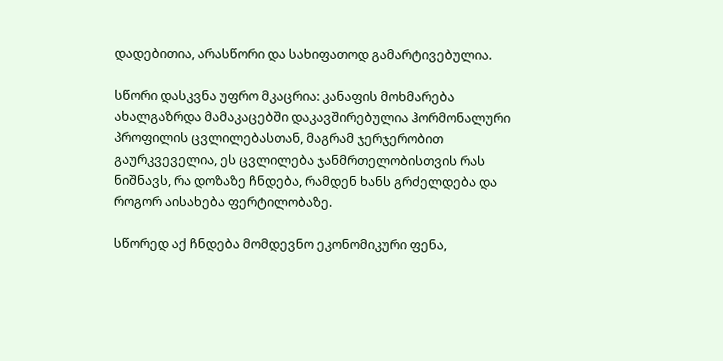დადებითია, არასწორი და სახიფათოდ გამარტივებულია.

სწორი დასკვნა უფრო მკაცრია: კანაფის მოხმარება ახალგაზრდა მამაკაცებში დაკავშირებულია ჰორმონალური პროფილის ცვლილებასთან, მაგრამ ჯერჯერობით გაურკვეველია, ეს ცვლილება ჯანმრთელობისთვის რას ნიშნავს, რა დოზაზე ჩნდება, რამდენ ხანს გრძელდება და როგორ აისახება ფერტილობაზე.

სწორედ აქ ჩნდება მომდევნო ეკონომიკური ფენა,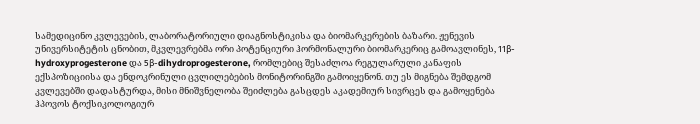სამედიცინო კვლევების, ლაბორატორიული დიაგნოსტიკისა და ბიომარკერების ბაზარი. ჟენევის უნივერსიტეტის ცნობით, მკვლევრებმა ორი პოტენციური ჰორმონალური ბიომარკერიც გამოავლინეს, 11β-hydroxyprogesterone და 5β-dihydroprogesterone, რომლებიც შესაძლოა რეგულარული კანაფის ექსპოზიციისა და ენდოკრინული ცვლილებების მონიტორინგში გამოიყენონ. თუ ეს მიგნება შემდგომ კვლევებში დადასტურდა, მისი მნიშვნელობა შეიძლება გასცდეს აკადემიურ სივრცეს და გამოყენება ჰპოვოს ტოქსიკოლოგიურ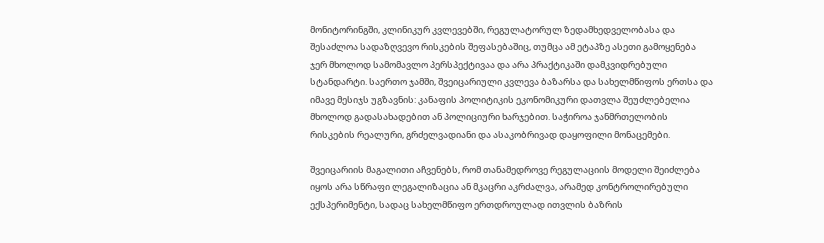მონიტორინგში, კლინიკურ კვლევებში, რეგულატორულ ზედამხედველობასა და შესაძლოა სადაზღვევო რისკების შეფასებაშიც, თუმცა ამ ეტაპზე ასეთი გამოყენება ჯერ მხოლოდ სამომავლო პერსპექტივაა და არა პრაქტიკაში დამკვიდრებული სტანდარტი. საერთო ჯამში, შვეიცარიული კვლევა ბაზარსა და სახელმწიფოს ერთსა და იმავე მესიჯს უგზავნის: კანაფის პოლიტიკის ეკონომიკური დათვლა შეუძლებელია მხოლოდ გადასახადებით ან პოლიციური ხარჯებით. საჭიროა ჯანმრთელობის რისკების რეალური, გრძელვადიანი და ასაკობრივად დაყოფილი მონაცემები.

შვეიცარიის მაგალითი აჩვენებს, რომ თანამედროვე რეგულაციის მოდელი შეიძლება იყოს არა სწრაფი ლეგალიზაცია ან მკაცრი აკრძალვა, არამედ კონტროლირებული ექსპერიმენტი, სადაც სახელმწიფო ერთდროულად ითვლის ბაზრის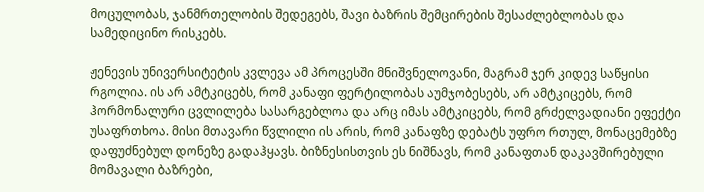მოცულობას, ჯანმრთელობის შედეგებს, შავი ბაზრის შემცირების შესაძლებლობას და სამედიცინო რისკებს.

ჟენევის უნივერსიტეტის კვლევა ამ პროცესში მნიშვნელოვანი, მაგრამ ჯერ კიდევ საწყისი რგოლია. ის არ ამტკიცებს, რომ კანაფი ფერტილობას აუმჯობესებს, არ ამტკიცებს, რომ ჰორმონალური ცვლილება სასარგებლოა და არც იმას ამტკიცებს, რომ გრძელვადიანი ეფექტი უსაფრთხოა. მისი მთავარი წვლილი ის არის, რომ კანაფზე დებატს უფრო რთულ, მონაცემებზე დაფუძნებულ დონეზე გადაჰყავს. ბიზნესისთვის ეს ნიშნავს, რომ კანაფთან დაკავშირებული მომავალი ბაზრები,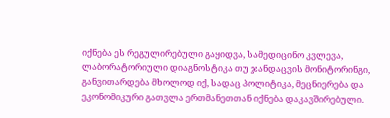იქნება ეს რეგულირებული გაყიდვა, სამედიცინო კვლევა, ლაბორატორიული დიაგნოსტიკა თუ ჯანდაცვის მონიტორინგი, განვითარდება მხოლოდ იქ, სადაც პოლიტიკა, მეცნიერება და ეკონომიკური გათვლა ერთმანეთთან იქნება დაკავშირებული.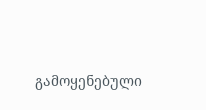გამოყენებული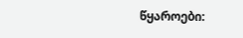წყაროები: